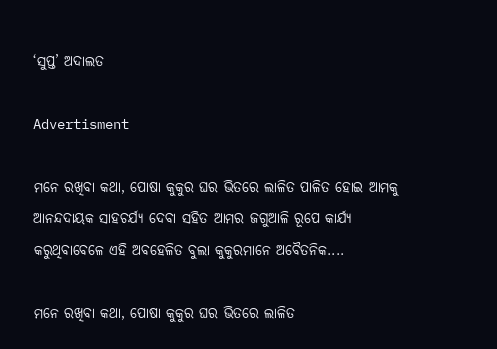‘ସୁପ୍ତ’ ଅଦାଲତ

Advertisment

ମନେ ରଖିବା କଥା, ପୋଷା କୁକୁର ଘର ଭିତରେ ଲାଳିତ ପାଳିତ ହୋଇ ଆମକୁ ଆନନ୍ଦଦାୟକ ସାହଚର୍ଯ୍ୟ ଦେବା ସହିତ ଆମର ଜଗୁଆଳି ରୂପେ କାର୍ଯ୍ୟ କରୁଥିବାବେଳେ ଏହି ଅବହେଳିତ ବୁଲା କୁକୁରମାନେ ଅବୈତନିକ....

ମନେ ରଖିବା କଥା, ପୋଷା କୁକୁର ଘର ଭିତରେ ଲାଳିତ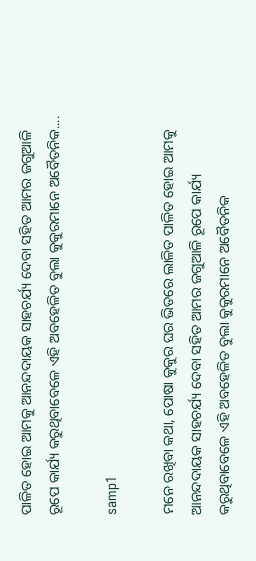ପାଳିତ ହୋଇ ଆମକୁ ଆନନ୍ଦଦାୟକ ସାହଚର୍ଯ୍ୟ ଦେବା ସହିତ ଆମର ଜଗୁଆଳି ରୂପେ କାର୍ଯ୍ୟ କରୁଥିବାବେଳେ ଏହି ଅବହେଳିତ ବୁଲା କୁକୁରମାନେ ଅବୈତନିକ....

samp1

ମନେ ରଖିବା କଥା, ପୋଷା କୁକୁର ଘର ଭିତରେ ଲାଳିତ ପାଳିତ ହୋଇ ଆମକୁ ଆନନ୍ଦଦାୟକ ସାହଚର୍ଯ୍ୟ ଦେବା ସହିତ ଆମର ଜଗୁଆଳି ରୂପେ କାର୍ଯ୍ୟ କରୁଥିବାବେଳେ ଏହି ଅବହେଳିତ ବୁଲା କୁକୁରମାନେ ଅବୈତନିକ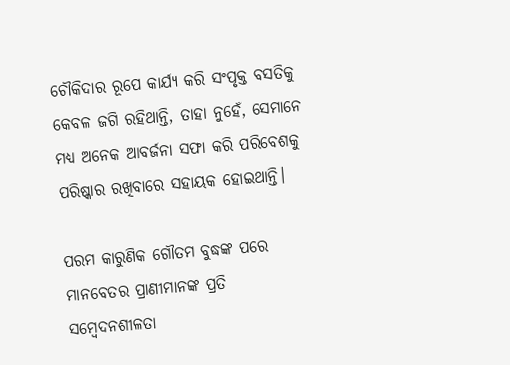ଚୌକିଦାର ରୂପେ କାର୍ଯ୍ୟ କରି ସଂପୃକ୍ତ ବସତିକୁ କେବଳ ଜଗି ରହିଥାନ୍ତି, ତାହା ନୁହେଁ, ସେମାନେ ମଧ୍ୟ ଅନେକ ଆବର୍ଜନା ସଫା କରି ପରିବେଶକୁ ପରିଷ୍କାର ରଖିବାରେ ସହାୟକ ହୋଇଥାନ୍ତି।

ପରମ କାରୁଣିକ ଗୌତମ ବୁଦ୍ଧଙ୍କ ପରେ ମାନବେତର ପ୍ରାଣୀମାନଙ୍କ ପ୍ରତି ସମ୍ବେଦନଶୀଳତା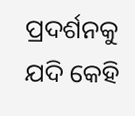ପ୍ରଦର୍ଶନକୁ ଯଦି କେହି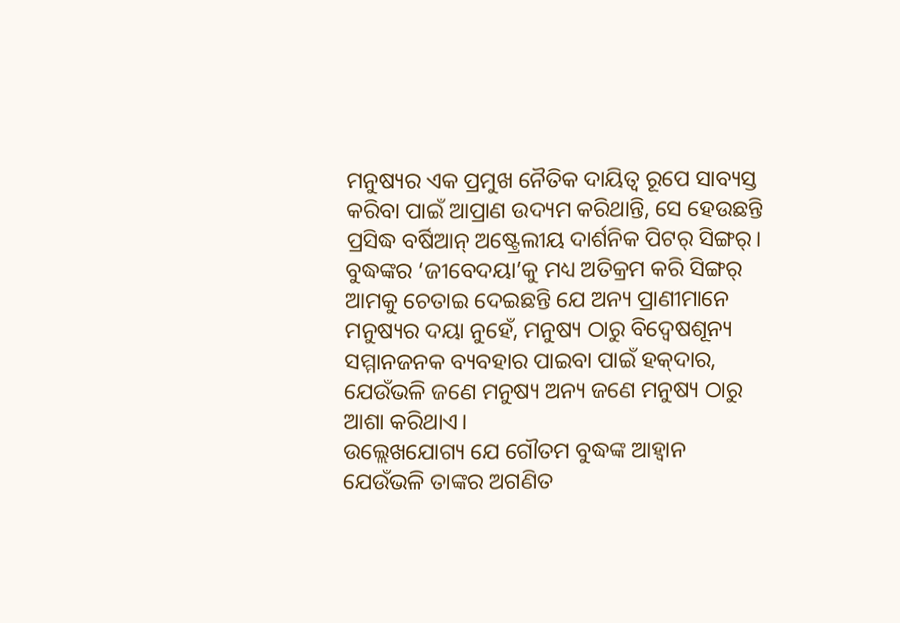ମନୁଷ୍ୟର ଏକ ପ୍ରମୁଖ ନୈତିକ ଦାୟିତ୍ବ ରୂପେ ସାବ୍ୟସ୍ତ କରିବା ପାଇଁ ଆପ୍ରାଣ ଉଦ୍ୟମ କରିଥାନ୍ତି, ସେ ହେଉଛନ୍ତି ପ୍ରସିଦ୍ଧ ବର୍ଷିଆନ୍ ଅଷ୍ଟ୍ରେଲୀୟ ଦାର୍ଶନିକ ପିଟର୍ ସିଙ୍ଗର୍। ବୁଦ୍ଧଙ୍କର ‘ଜୀବେଦୟା’କୁ ମଧ୍ୟ ଅତିକ୍ରମ କରି ସିଙ୍ଗର୍ ଆମକୁ ଚେତାଇ ଦେଇଛନ୍ତି ଯେ ଅନ୍ୟ ପ୍ରାଣୀମାନେ ମନୁଷ୍ୟର ଦୟା ନୁହେଁ, ମନୁଷ୍ୟ ଠାରୁ ବିଦ୍ବେଷଶୂନ୍ୟ ସମ୍ମାନଜନକ ବ୍ୟବହାର ପାଇବା ପାଇଁ ହକ୍‌ଦାର, ଯେଉଁଭଳି ଜଣେ ମନୁଷ୍ୟ ଅନ୍ୟ ଜଣେ ମନୁଷ୍ୟ ଠାରୁ ଆଶା କରିଥାଏ।
ଉଲ୍ଲେଖଯୋଗ୍ୟ ଯେ ଗୌତମ ବୁଦ୍ଧଙ୍କ ଆହ୍ବାନ ଯେଉଁଭଳି ତାଙ୍କର ଅଗଣିତ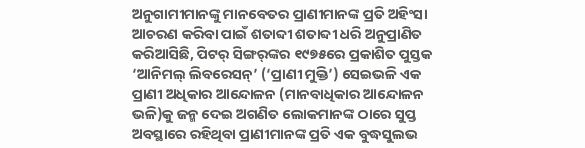ଅନୁଗାମୀମାନଙ୍କୁ ମାନବେତର ପ୍ରାଣୀମାନଙ୍କ ପ୍ରତି ଅହିଂସା ଆଚରଣ କରିବା ପାଇଁ ଶତାବ୍ଦୀ ଶତାବ୍ଦୀ ଧରି ଅନୁପ୍ରାଣିତ କରିଆସିଛି, ପିଟର୍ ସିଙ୍ଗର୍‌ଙ୍କର ୧୯୭୫ରେ ପ୍ରକାଶିତ ପୁସ୍ତକ ‘ଆନିମଲ୍ ଲିବରେସନ୍’ (‘ପ୍ରାଣୀ ମୁକ୍ତି’) ସେଇଭଳି ଏକ ପ୍ରାଣୀ ଅଧିକାର ଆନ୍ଦୋଳନ (ମାନବାଧିକାର ଆନ୍ଦୋଳନ ଭଳି)କୁ ଜନ୍ମ ଦେଇ ଅଗଣିତ ଲୋକମାନଙ୍କ ଠାରେ ସୁପ୍ତ ଅବସ୍ଥାରେ ରହିଥିବା ପ୍ରାଣୀମାନଙ୍କ ପ୍ରତି ଏକ ବୁଦ୍ଧସୁଲଭ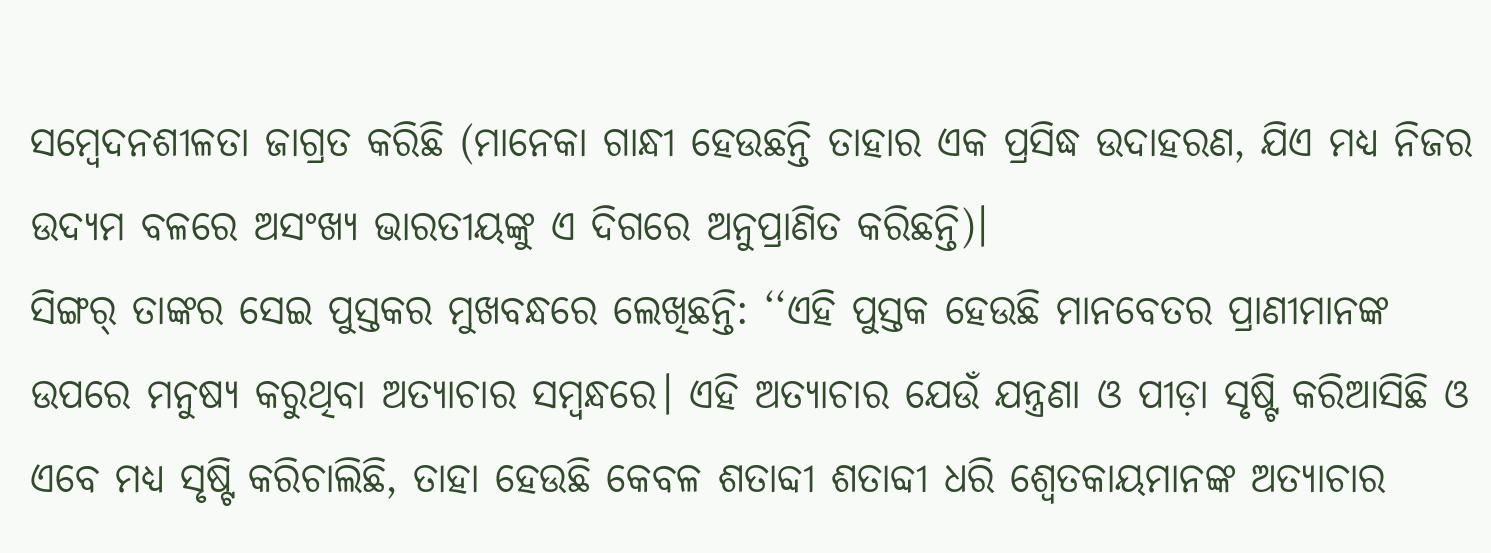ସମ୍ବେଦନଶୀଳତା ଜାଗ୍ରତ କରିଛି (ମାନେକା ଗାନ୍ଧୀ ହେଉଛନ୍ତି ତାହାର ଏକ ପ୍ରସିଦ୍ଧ ଉଦାହରଣ, ଯିଏ ମଧ୍ୟ ନିଜର ଉଦ୍ୟମ ବଳରେ ଅସଂଖ୍ୟ ଭାରତୀୟଙ୍କୁ ଏ ଦିଗରେ ଅନୁପ୍ରାଣିତ କରିଛନ୍ତି)।
ସିଙ୍ଗର୍ ତାଙ୍କର ସେଇ ପୁସ୍ତକର ମୁଖବନ୍ଧରେ ଲେଖିଛନ୍ତି: ‘‘ଏହି ପୁସ୍ତକ ହେଉଛି ମାନବେତର ପ୍ରାଣୀମାନଙ୍କ ଉପରେ ମନୁଷ୍ୟ କରୁଥିବା ଅତ୍ୟାଚାର ସମ୍ବନ୍ଧରେ। ଏହି ଅତ୍ୟାଚାର ଯେଉଁ ଯନ୍ତ୍ରଣା ଓ ପୀଡ଼ା ସୃଷ୍ଟି କରିଆସିଛି ଓ ଏବେ ମଧ୍ୟ ସୃଷ୍ଟି କରିଚାଲିଛି, ତାହା ହେଉଛି କେବଳ ଶତାବ୍ଦୀ ଶତାବ୍ଦୀ ଧରି ଶ୍ବେତକାୟମାନଙ୍କ ଅତ୍ୟାଚାର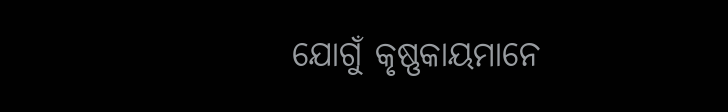ଯୋଗୁଁ କୃଷ୍ଣକାୟମାନେ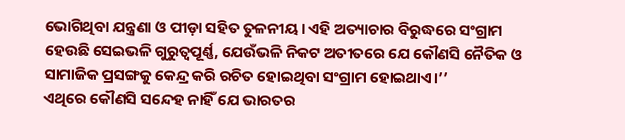ଭୋଗିଥିବା ଯନ୍ତ୍ରଣା ଓ ପୀଡ଼ା ସହିତ ତୁଳନୀୟ। ଏହି ଅତ୍ୟାଚାର ବିରୁଦ୍ଧରେ ସଂଗ୍ରାମ ହେଉଛି ସେଇଭଳି ଗୁରୁତ୍ବପୂର୍ଣ୍ଣ, ଯେଉଁଭଳି ନିକଟ ଅତୀତରେ ଯେ କୌଣସି ନୈତିକ ଓ ସାମାଜିକ ପ୍ରସଙ୍ଗକୁ କେନ୍ଦ୍ର କରି ରଚିତ ହୋଇଥିବା ସଂଗ୍ରାମ ହୋଇଥାଏ।’’
ଏଥିରେ କୌଣସି ସନ୍ଦେହ ନାହିଁ ଯେ ଭାରତର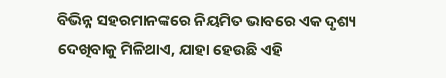ବିଭିନ୍ନ ସହରମାନଙ୍କରେ ନିୟମିତ ଭାବରେ ଏକ ଦୃଶ୍ୟ ଦେଖିବାକୁ ମିଳିଥାଏ, ଯାହା ହେଉଛି ଏହି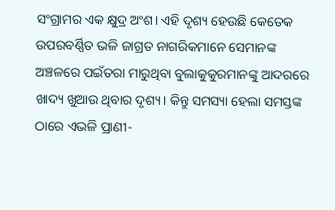ସଂଗ୍ରାମର ଏକ କ୍ଷୁଦ୍ର ଅଂଶ। ଏହି ଦୃଶ୍ୟ ହେଉଛି କେତେକ ଉପରବର୍ଣ୍ଣିତ ଭଳି ଜାଗ୍ରତ ନାଗରିକମାନେ ସେମାନଙ୍କ ଅଞ୍ଚଳରେ ପଇଁତରା ମାରୁଥିବା ବୁଲାକୁକୁରମାନଙ୍କୁ ଆଦରରେ ଖାଦ୍ୟ ଖୁଆଉ ଥିବାର ଦୃଶ୍ୟ। କିନ୍ତୁ ସମସ୍ୟା ହେଲା ସମସ୍ତଙ୍କ ଠାରେ ଏଭଳି ପ୍ରାଣୀ-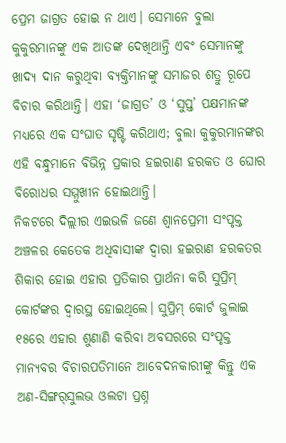ପ୍ରେମ ଜାଗ୍ରତ ହୋଇ ନ ଥାଏ। ସେମାନେ ବୁଲା କୁକୁରମାନଙ୍କୁ ଏକ ଆତଙ୍କ ଦେଖିଥାନ୍ତି ଏବଂ ସେମାନଙ୍କୁ ଖାଦ୍ୟ ଦାନ କରୁଥିବା ବ୍ୟକ୍ତିମାନଙ୍କୁ ସମାଜର ଶତ୍ରୁ ରୂପେ ବିଚାର କରିଥାନ୍ତି। ଏହା ‘ଜାଗ୍ରତ’ ଓ ‘ସୁପ୍ତ’ ପକ୍ଷମାନଙ୍କ ମଧ୍ୟରେ ଏକ ସଂଘାତ ସୃଷ୍ଟି କରିଥାଏ; ବୁଲା କୁକୁରମାନଙ୍କର ଏହି ବନ୍ଧୁମାନେ ବିଭିନ୍ନ ପ୍ରକାର ହଇରାଣ ହରକତ ଓ ଘୋର ବିରୋଧର ସମ୍ମୁଖୀନ ହୋଇଥାନ୍ତି।
ନିକଟରେ ଦିଲ୍ଲୀର ଏଇଭଳି ଜଣେ ଶ୍ବାନପ୍ରେମୀ ସଂପୃକ୍ତ ଅଞ୍ଚଳର କେତେକ ଅଧିବାସୀଙ୍କ ଦ୍ବାରା ହଇରାଣ ହରକତର ଶିକାର ହୋଇ ଏହାର ପ୍ରତିକାର ପ୍ରାର୍ଥନା କରି ସୁପ୍ରିମ୍ କୋର୍ଟଙ୍କର ଦ୍ବାରସ୍ଥ ହୋଇଥିଲେ। ସୁପ୍ରିମ୍ କୋର୍ଟ ଜୁଲାଇ ୧୫ରେ ଏହାର ଶୁଣାଣି କରିବା ଅବସରରେ ସଂପୃକ୍ତ ମାନ୍ୟବର ବିଚାରପତିମାନେ ଆବେଦନକାରୀଙ୍କୁ କିନ୍ତୁ ଏକ ଅଣ-ସିଙ୍ଗର୍‌ସୁଲଭ ଓଲଟା ପ୍ରଶ୍ନ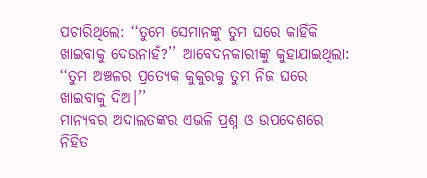ପଚାରିଥିଲେ: ‘‘ତୁମେ ସେମାନଙ୍କୁ ତୁମ ଘରେ କାହିଁକି ଖାଇବାକୁ ଦେଉନାହଁ?’’ ଆବେଦନକାରୀଙ୍କୁ କୁହାଯାଇଥିଲା: ‘‘ତୁମ ଅଞ୍ଚଳର ପ୍ରତ୍ୟେକ କୁକୁରକୁ ତୁମ ନିଜ ଘରେ ଖାଇବାକୁ ଦିଅ।’’
ମାନ୍ୟବର ଅଦାଲତଙ୍କର ଏଭଳି ପ୍ରଶ୍ନ ଓ ଉପଦେଶରେ ନିହିତ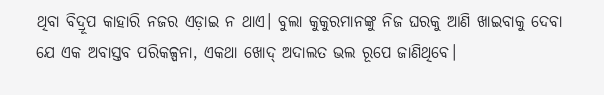ଥିବା ବିଦ୍ରୂପ କାହାରି ନଜର ଏଡ଼ାଇ ନ ଥାଏ। ବୁଲା କୁକୁରମାନଙ୍କୁ ନିଜ ଘରକୁ ଆଣି ଖାଇବାକୁ ଦେବା ଯେ ଏକ ଅବାସ୍ତବ ପରିକଳ୍ପନା, ଏକଥା ଖୋଦ୍ ଅଦାଲତ ଭଲ ରୂପେ ଜାଣିଥିବେ।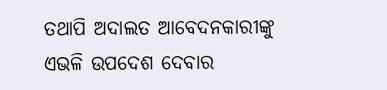ତଥାପି ଅଦାଲତ ଆବେଦନକାରୀଙ୍କୁ ଏଭଳି ଉପଦେଶ ଦେବାର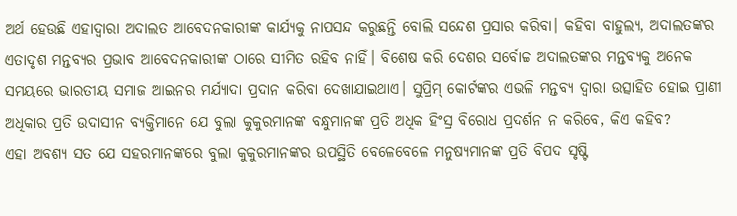ଅର୍ଥ ହେଉଛି ଏହାଦ୍ବାରା ଅଦାଲତ ଆବେଦନକାରୀଙ୍କ କାର୍ଯ୍ୟକୁ ନାପସନ୍ଦ କରୁଛନ୍ତି ବୋଲି ସନ୍ଦେଶ ପ୍ରସାର କରିବା। କହିବା ବାହୁଲ୍ୟ, ଅଦାଲତଙ୍କର ଏତାଦୃଶ ମନ୍ତବ୍ୟର ପ୍ରଭାବ ଆବେଦନକାରୀଙ୍କ ଠାରେ ସୀମିତ ରହିବ ନାହିଁ। ବିଶେଷ କରି ଦେଶର ସର୍ବୋଚ୍ଚ ଅଦାଲତଙ୍କର ମନ୍ତବ୍ୟକୁ ଅନେକ ସମୟରେ ଭାରତୀୟ ସମାଜ ଆଇନର ମର୍ଯ୍ୟାଦା ପ୍ରଦାନ କରିବା ଦେଖାଯାଇଥାଏ। ସୁପ୍ରିମ୍ କୋର୍ଟଙ୍କର ଏଭଳି ମନ୍ତବ୍ୟ ଦ୍ବାରା ଉତ୍ସାହିତ ହୋଇ ପ୍ରାଣୀ ଅଧିକାର ପ୍ରତି ଉଦାସୀନ ବ୍ୟକ୍ତିମାନେ ଯେ ବୁଲା କୁକୁରମାନଙ୍କ ବନ୍ଧୁମାନଙ୍କ ପ୍ରତି ଅଧିକ ହିଂସ୍ର ବିରୋଧ ପ୍ରଦର୍ଶନ ନ କରିବେ, କିଏ କହିବ?
ଏହା ଅବଶ୍ୟ ସତ ଯେ ସହରମାନଙ୍କରେ ବୁଲା କୁକୁରମାନଙ୍କର ଉପସ୍ଥିତି ବେଳେବେଳେ ମନୁଷ୍ୟମାନଙ୍କ ପ୍ରତି ବିପଦ ସୃଷ୍ଟି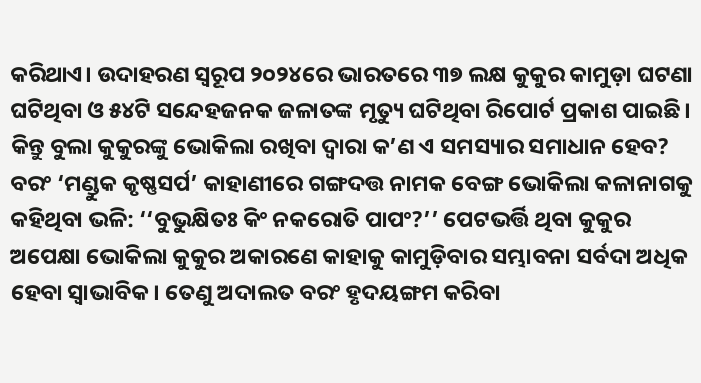କରିଥାଏ। ଉଦାହରଣ ସ୍ବରୂପ ୨୦୨୪ରେ ଭାରତରେ ୩୭ ଲକ୍ଷ କୁକୁର କାମୁଡ଼ା ଘଟଣା ଘଟିଥିବା ଓ ୫୪ଟି ସନ୍ଦେହଜନକ ଜଳାତଙ୍କ ମୃତ୍ୟୁ ଘଟିଥିବା ରିପୋର୍ଟ ପ୍ରକାଶ ପାଇଛି। କିନ୍ତୁ ବୁଲା କୁକୁରଙ୍କୁ ଭୋକିଲା ରଖିବା ଦ୍ବାରା କ’ଣ ଏ ସମସ୍ୟାର ସମାଧାନ ହେବ? ବରଂ ‘ମଣ୍ଡୁକ କୃଷ୍ଣସର୍ପ’ କାହାଣୀରେ ଗଙ୍ଗଦତ୍ତ ନାମକ ବେଙ୍ଗ ଭୋକିଲା କଳାନାଗକୁ କହିଥିବା ଭଳି: ‘‘ବୁଭୁକ୍ଷିତଃ କିଂ ନକରୋତି ପାପଂ?’’ ପେଟଭର୍ତ୍ତି ଥିବା କୁକୁର ଅପେକ୍ଷା ଭୋକିଲା କୁକୁର ଅକାର‌ଣେ କାହାକୁ କାମୁଡ଼ିବାର ସମ୍ଭାବନା ସର୍ବଦା ଅଧିକ ହେବା ସ୍ବାଭାବିକ। ତେଣୁ ଅଦାଲତ ବରଂ ହୃଦୟଙ୍ଗମ କରିବା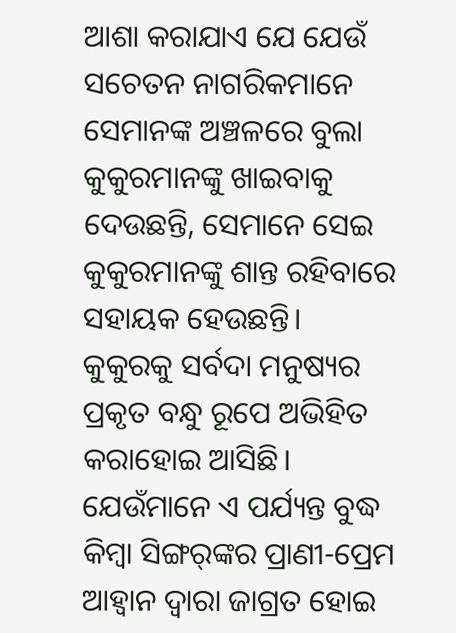ଆଶା କରାଯାଏ ଯେ ଯେଉଁ ସଚେତନ ନାଗରିକମାନେ ସେମାନଙ୍କ ଅଞ୍ଚଳରେ ବୁଲା କୁକୁରମାନଙ୍କୁ ଖାଇବାକୁ ଦେଉଛନ୍ତି, ସେମାନେ ସେଇ କୁକୁରମାନଙ୍କୁ ଶାନ୍ତ ରହିବାରେ ସହାୟକ ହେଉଛନ୍ତି।
କୁକୁରକୁ ସର୍ବଦା ମନୁଷ୍ୟର ପ୍ରକୃତ ବନ୍ଧୁ ରୂପେ ଅଭିହିତ କରାହୋଇ ଆସିଛି। ଯେଉଁମାନେ ଏ ପର୍ଯ୍ୟନ୍ତ ବୁଦ୍ଧ କିମ୍ବା ସିଙ୍ଗର୍‌ଙ୍କର ପ୍ରାଣୀ-ପ୍ରେମ ଆହ୍ବାନ ଦ୍ବାରା ଜାଗ୍ରତ ହୋଇ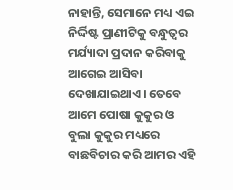ନାହାନ୍ତି, ସେମାନେ ମଧ୍ୟ ଏଇ ନିର୍ଦ୍ଦିଷ୍ଟ ପ୍ରାଣୀଟିକୁ ବନ୍ଧୁତ୍ବର ମର୍ଯ୍ୟାଦା ପ୍ରଦାନ କରିବାକୁ ଆଗେଇ ଆସିବା ଦେଖାଯାଇଥାଏ। ତେବେ ଆମେ ପୋଷା କୁକୁର ଓ ବୁଲା କୁକୁର ମଧ୍ୟରେ ବାଛବିଚାର କରି ଆମର ଏହି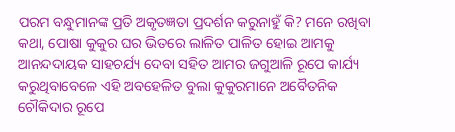ପରମ ବନ୍ଧୁମାନଙ୍କ ପ୍ରତି ଅକୃତଜ୍ଞତା ପ୍ରଦର୍ଶନ କରୁନାହୁଁ କି? ମନେ ରଖିବା କଥା, ପୋଷା କୁକୁର ଘର ଭିତରେ ଲାଳିତ ପାଳିତ ହୋଇ ଆମକୁ ଆନନ୍ଦଦାୟକ ସାହଚର୍ଯ୍ୟ ଦେବା ସହିତ ଆମର ଜଗୁଆଳି ରୂପେ କାର୍ଯ୍ୟ କରୁଥିବାବେଳେ ଏହି ଅବହେଳିତ ବୁଲା କୁକୁରମାନେ ଅବୈତନିକ ଚୌକିଦାର ରୂପେ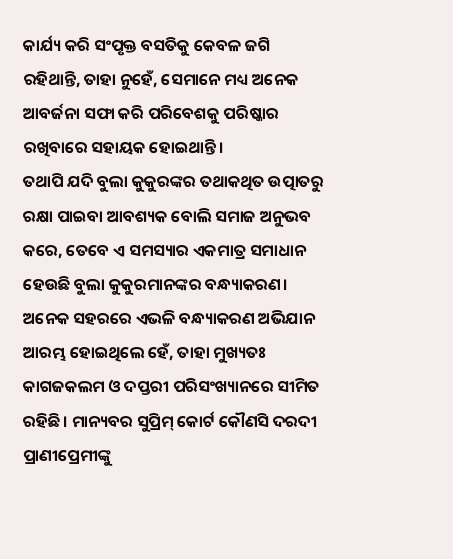କାର୍ଯ୍ୟ କରି ସଂପୃକ୍ତ ବସତିକୁ କେବଳ ଜଗି ରହିଥାନ୍ତି, ତାହା ନୁହେଁ, ସେମାନେ ମଧ୍ୟ ଅନେକ ଆବର୍ଜନା ସଫା କରି ପରିବେଶକୁ ପରିଷ୍କାର ରଖିବାରେ ସହାୟକ ହୋଇଥାନ୍ତି।
ତଥାପି ଯଦି ବୁଲା କୁକୁରଙ୍କର ତଥାକଥିତ ଉତ୍ପାତରୁ ରକ୍ଷା ପାଇବା ଆବଶ୍ୟକ ବୋଲି ସମାଜ ଅନୁଭବ କରେ, ତେବେ ଏ ସମସ୍ୟାର ଏକମାତ୍ର ସମାଧାନ ହେଉଛି ବୁଲା କୁକୁରମାନଙ୍କର ବନ୍ଧ୍ୟାକରଣ। ଅନେକ ସହରରେ ଏଭଳି ବନ୍ଧ୍ୟାକରଣ ଅଭିଯାନ ଆରମ୍ଭ ହୋଇଥିଲେ ହେଁ, ତାହା ମୁଖ୍ୟତଃ କାଗଜକଲମ ଓ ଦପ୍ତରୀ ପରିସଂଖ୍ୟାନରେ ସୀମିତ ରହିଛି। ମାନ୍ୟବର ସୁପ୍ରିମ୍ କୋର୍ଟ କୌଣସି ଦରଦୀ ପ୍ରାଣୀପ୍ରେମୀଙ୍କୁ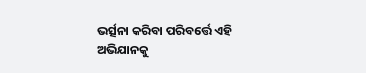ଭର୍ତ୍ସନା କରିବା ପରିବର୍ତ୍ତେ ଏହି ଅଭିଯାନକୁ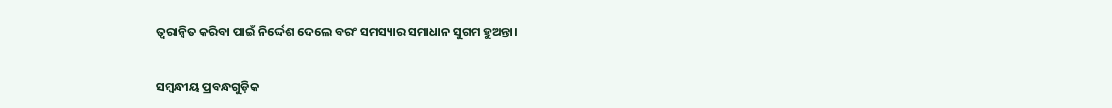ତ୍ବରାନ୍ବିତ କରିବା ପାଇଁ ନିର୍ଦ୍ଦେଶ ଦେଲେ ବରଂ ସମସ୍ୟାର ସମାଧାନ ସୁଗମ ହୁଅନ୍ତା।

ସମ୍ବନ୍ଧୀୟ ପ୍ରବନ୍ଧଗୁଡ଼ିକ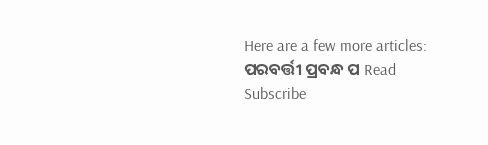Here are a few more articles:
ପରବର୍ତ୍ତୀ ପ୍ରବନ୍ଧ ପ Read
Subscribe